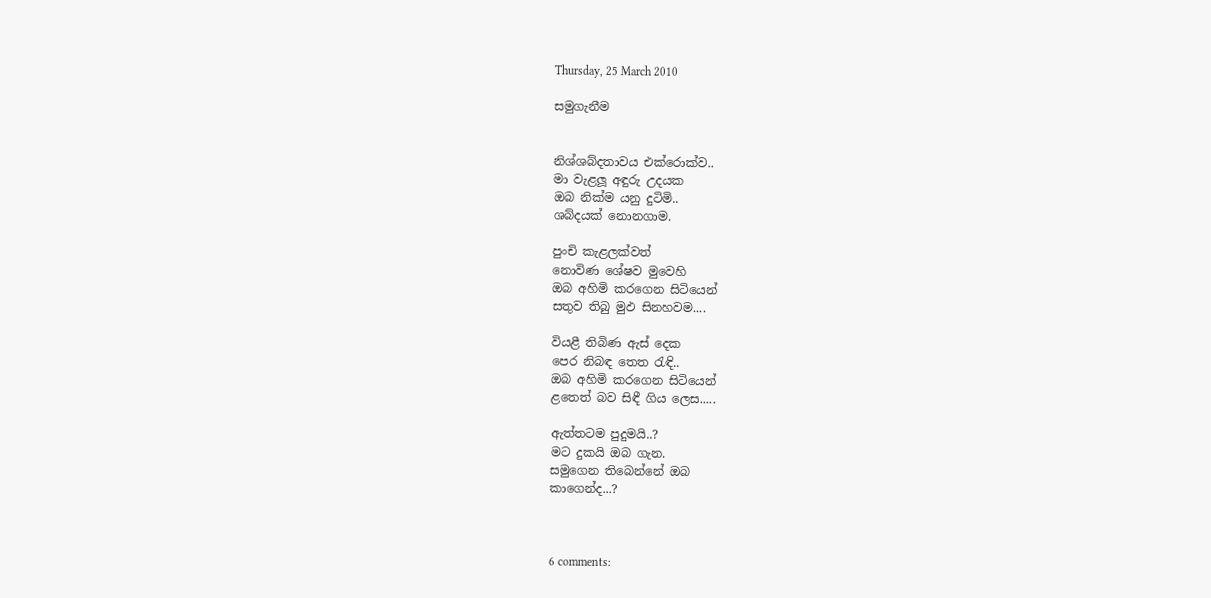Thursday, 25 March 2010

සමුගැනීම


නිශ්ශබ්දතාවය එක්රොක්ව..
මා වැළලූ අඳුරු උදයක
ඔබ නික්ම යනු දුටිමි..
ශබ්දයක් නොනගාම.

පුංචි කැළලක්වත්
නොවිණ ශේෂව මුවෙහි
ඔබ අහිමි කරගෙන සිටියෙන්
සතුව තිබු මුඵ සිනහවම....

වියළී තිබිණ ඇස් දෙක
පෙර නිබඳ තෙත රැඳි..
ඔබ අහිමි කරගෙන සිටියෙන්
ළතෙත් බව සිඳී ගිය ලෙස.....

ඇත්තටම පුදුමයි..?
මට දුකයි ඔබ ගැන.
සමුගෙන තිබෙන්නේ ඔබ
කාගෙන්ද...?



6 comments: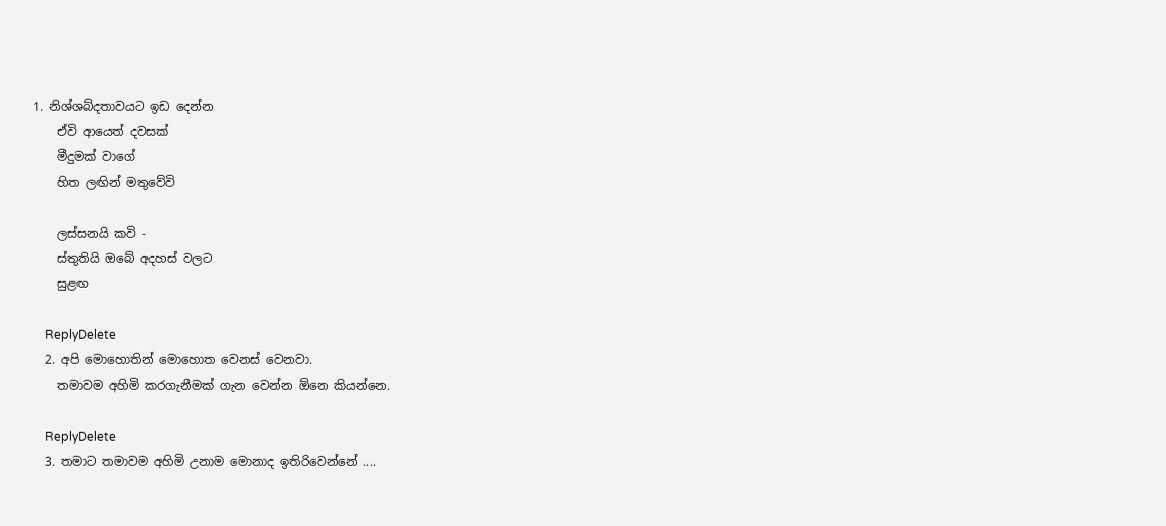1. නිශ්ශබ්දතාවයට ඉඩ දෙන්න
    ඒවි ආයෙත් දවසක්
    මීදුමක් වාගේ
    හිත ලඟින් මතුවේවි

    ලස්සනයි කවි -
    ස්තුතියි ඔබේ අදහස් වලට
    සුළඟ

    ReplyDelete
  2. අපි මොහොතින් මොහොත වෙනස් වෙනවා.
    තමාවම අහිමි කරගැනීමක් ගැන වෙන්න ඕනෙ කියන්නෙ.

    ReplyDelete
  3. තමාට තමාවම අහිමි උනාම මොනාද ඉතිරිවෙන්නේ ....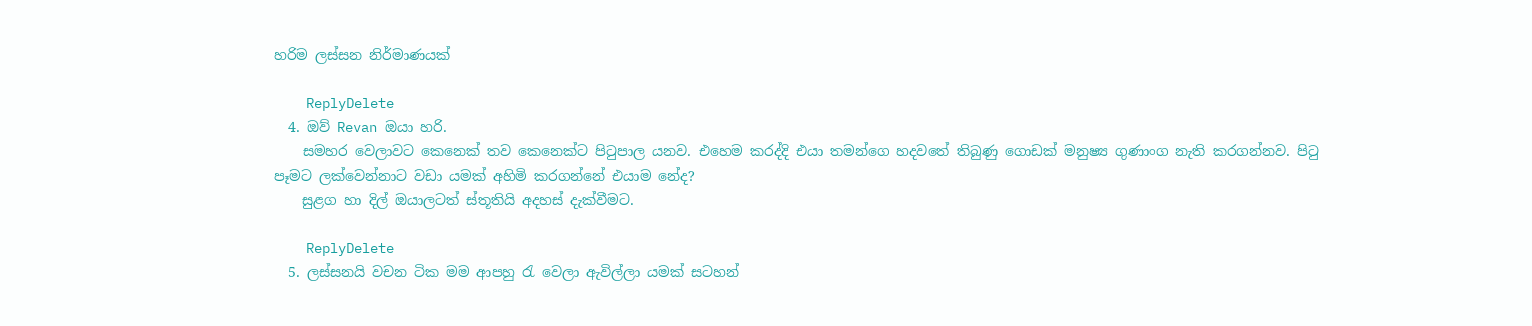හරිම ලස්සන නිර්මාණයක්

    ReplyDelete
  4. ඔව් Revan ඔයා හරි.
    සමහර වෙලාවට කෙනෙක් තව කෙනෙක්ට පිටුපාල යනව. එහෙම කරද්දි එයා තමන්ගෙ හදවතේ තිබුණු ගොඩක් මනුෂ්‍ය ගුණාංග නැති කරගන්නව. පිටු පෑමට ලක්වෙන්නාට වඩා යමක් අහිමි කරගන්නේ එයාම නේද?
    සුළග හා දිල් ඔයා‍ලටත් ස්තූතියි අදහස් දැක්වීමට.

    ReplyDelete
  5. ලස්සනයි වචන ටික මම ආපහු රැ වෙලා ඇවිල්ලා යමක් සටහන්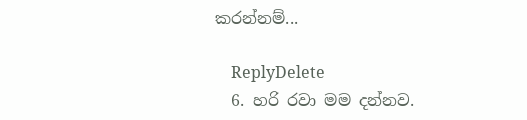කරන්නම්...

    ReplyDelete
  6. හරි රවා මම දන්නව.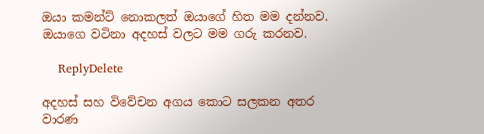ඔයා කමන්ට් නොකලත් ඔයාගේ හිත මම දන්නව. ඔයාගෙ වටිනා අදහස් වලට මම ගරු කරනව.

    ReplyDelete

අදහස් සහ වි‍වේචන අගය කොට සලකන අතර වාරණ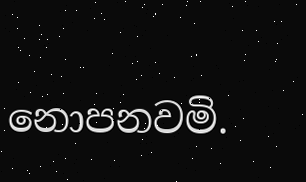නොපනවමි.